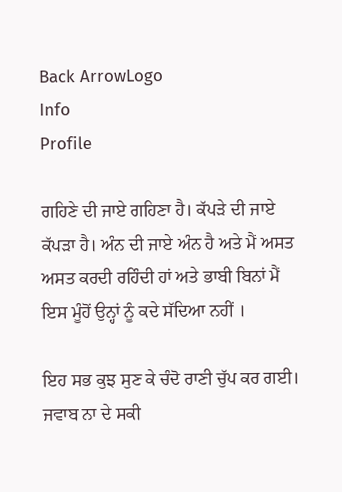Back ArrowLogo
Info
Profile

ਗਹਿਣੇ ਦੀ ਜਾਏ ਗਹਿਣਾ ਹੈ। ਕੱਪੜੇ ਦੀ ਜਾਏ ਕੱਪੜਾ ਹੈ। ਅੰਨ ਦੀ ਜਾਏ ਅੰਨ ਹੈ ਅਤੇ ਮੈਂ ਅਸਤ ਅਸਤ ਕਰਦੀ ਰਹਿੰਦੀ ਹਾਂ ਅਤੇ ਭਾਬੀ ਬਿਨਾਂ ਮੈਂ ਇਸ ਮੂੰਹੋਂ ਉਨ੍ਹਾਂ ਨੂੰ ਕਦੇ ਸੱਦਿਆ ਨਹੀਂ ।

ਇਹ ਸਭ ਕੁਝ ਸੁਣ ਕੇ ਚੰਦੋ ਰਾਣੀ ਚੁੱਪ ਕਰ ਗਈ। ਜਵਾਬ ਨਾ ਦੇ ਸਕੀ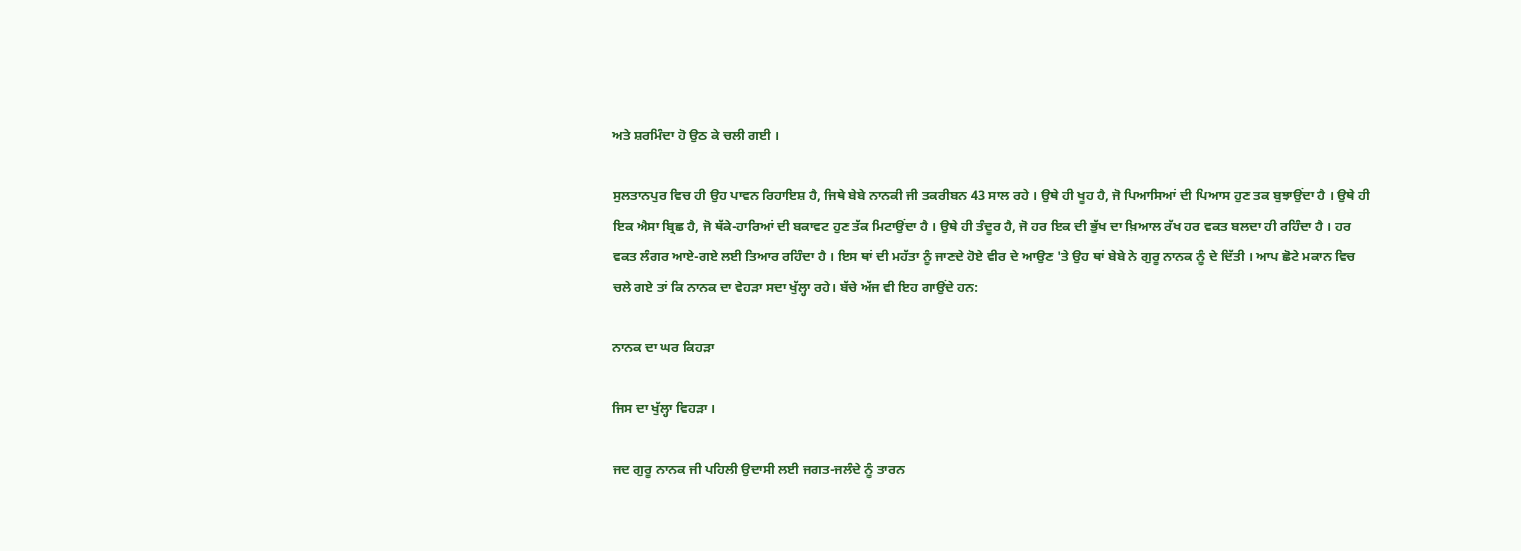ਅਤੇ ਸ਼ਰਮਿੰਦਾ ਹੋ ਉਠ ਕੇ ਚਲੀ ਗਈ ।

ਸੁਲਤਾਨਪੁਰ ਵਿਚ ਹੀ ਉਹ ਪਾਵਨ ਰਿਹਾਇਸ਼ ਹੈ, ਜਿਥੇ ਬੇਬੇ ਨਾਨਕੀ ਜੀ ਤਕਰੀਬਨ 43 ਸਾਲ ਰਹੇ । ਉਥੇ ਹੀ ਖੂਹ ਹੈ, ਜੋ ਪਿਆਸਿਆਂ ਦੀ ਪਿਆਸ ਹੁਣ ਤਕ ਬੁਝਾਉਂਦਾ ਹੈ । ਉਥੇ ਹੀ ਇਕ ਐਸਾ ਬ੍ਰਿਛ ਹੈ, ਜੋ ਥੱਕੇ-ਹਾਰਿਆਂ ਦੀ ਬਕਾਵਟ ਹੁਣ ਤੱਕ ਮਿਟਾਉਂਦਾ ਹੈ । ਉਥੇ ਹੀ ਤੰਦੂਰ ਹੈ, ਜੋ ਹਰ ਇਕ ਦੀ ਭੁੱਖ ਦਾ ਖ਼ਿਆਲ ਰੱਖ ਹਰ ਵਕਤ ਬਲਦਾ ਹੀ ਰਹਿੰਦਾ ਹੈ । ਹਰ ਵਕਤ ਲੰਗਰ ਆਏ-ਗਏ ਲਈ ਤਿਆਰ ਰਹਿੰਦਾ ਹੈ । ਇਸ ਥਾਂ ਦੀ ਮਹੱਤਾ ਨੂੰ ਜਾਣਦੇ ਹੋਏ ਵੀਰ ਦੇ ਆਉਣ 'ਤੇ ਉਹ ਥਾਂ ਬੇਬੇ ਨੇ ਗੁਰੂ ਨਾਨਕ ਨੂੰ ਦੇ ਦਿੱਤੀ । ਆਪ ਛੋਟੇ ਮਕਾਨ ਵਿਚ ਚਲੇ ਗਏ ਤਾਂ ਕਿ ਨਾਨਕ ਦਾ ਵੇਹੜਾ ਸਦਾ ਖੁੱਲ੍ਹਾ ਰਹੇ। ਬੱਚੇ ਅੱਜ ਵੀ ਇਹ ਗਾਉਂਦੇ ਹਨ:

ਨਾਨਕ ਦਾ ਘਰ ਕਿਹੜਾ

ਜਿਸ ਦਾ ਖੁੱਲ੍ਹਾ ਵਿਹੜਾ ।

ਜਦ ਗੁਰੂ ਨਾਨਕ ਜੀ ਪਹਿਲੀ ਉਦਾਸੀ ਲਈ ਜਗਤ-ਜਲੰਦੇ ਨੂੰ ਤਾਰਨ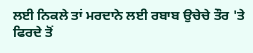ਲਈ ਨਿਕਲੇ ਤਾਂ ਮਰਦਾਨੇ ਲਈ ਰਬਾਬ ਉਚੇਚੇ ਤੌਰ 'ਤੇ ਫਿਰਦੇ ਤੋਂ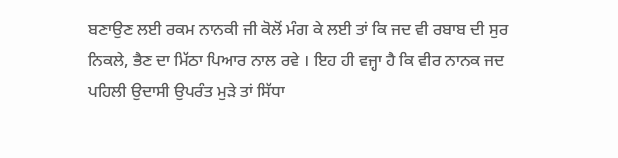ਬਣਾਉਣ ਲਈ ਰਕਮ ਨਾਨਕੀ ਜੀ ਕੋਲੋਂ ਮੰਗ ਕੇ ਲਈ ਤਾਂ ਕਿ ਜਦ ਵੀ ਰਬਾਬ ਦੀ ਸੁਰ ਨਿਕਲੇ, ਭੈਣ ਦਾ ਮਿੱਠਾ ਪਿਆਰ ਨਾਲ ਰਵੇ । ਇਹ ਹੀ ਵਜ੍ਹਾ ਹੈ ਕਿ ਵੀਰ ਨਾਨਕ ਜਦ ਪਹਿਲੀ ਉਦਾਸੀ ਉਪਰੰਤ ਮੁੜੇ ਤਾਂ ਸਿੱਧਾ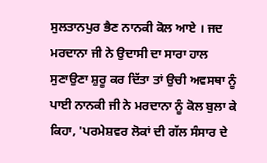ਸੁਲਤਾਨਪੁਰ ਭੈਣ ਨਾਨਕੀ ਕੋਲ ਆਏ । ਜਦ ਮਰਦਾਨਾ ਜੀ ਨੇ ਉਦਾਸੀ ਦਾ ਸਾਰਾ ਹਾਲ ਸੁਣਾਉਣਾ ਸ਼ੁਰੂ ਕਰ ਦਿੱਤਾ ਤਾਂ ਉਚੀ ਅਵਸਥਾ ਨੂੰ ਪਾਈ ਨਾਨਕੀ ਜੀ ਨੇ ਮਰਦਾਨਾ ਨੂੰ ਕੋਲ ਬੁਲਾ ਕੇ ਕਿਹਾ, 'ਪਰਮੇਸ਼ਵਰ ਲੋਕਾਂ ਦੀ ਗੱਲ ਸੰਸਾਰ ਦੇ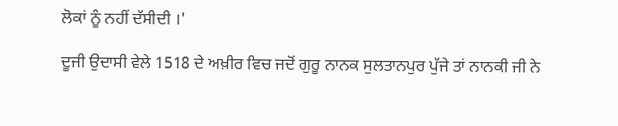ਲੋਕਾਂ ਨੂੰ ਨਹੀਂ ਦੱਸੀਦੀ ।'

ਦੂਜੀ ਉਦਾਸੀ ਵੇਲੇ 1518 ਦੇ ਅਖ਼ੀਰ ਵਿਚ ਜਦੋਂ ਗੁਰੂ ਨਾਨਕ ਸੁਲਤਾਨਪੁਰ ਪੁੱਜੇ ਤਾਂ ਨਾਨਕੀ ਜੀ ਨੇ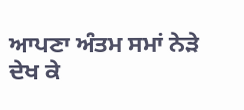ਆਪਣਾ ਅੰਤਮ ਸਮਾਂ ਨੇੜੇ ਦੇਖ ਕੇ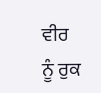ਵੀਰ ਨੂੰ ਰੁਕ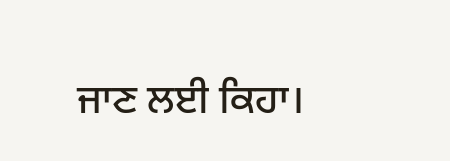ਜਾਣ ਲਈ ਕਿਹਾ।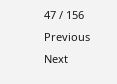47 / 156
Previous
Next